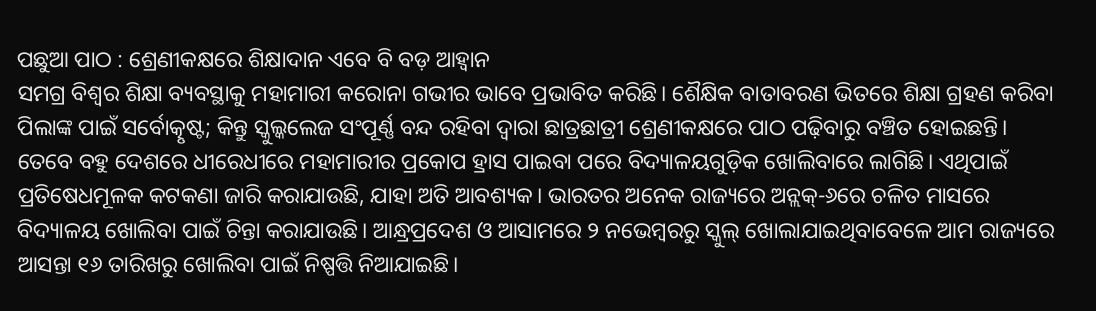ପଛୁଆ ପାଠ : ଶ୍ରେଣୀକକ୍ଷରେ ଶିକ୍ଷାଦାନ ଏବେ ବି ବଡ଼ ଆହ୍ବାନ
ସମଗ୍ର ବିଶ୍ବର ଶିକ୍ଷା ବ୍ୟବସ୍ଥାକୁ ମହାମାରୀ କରୋନା ଗଭୀର ଭାବେ ପ୍ରଭାବିତ କରିଛି। ଶୈକ୍ଷିକ ବାତାବରଣ ଭିତରେ ଶିକ୍ଷା ଗ୍ରହଣ କରିବା ପିଲାଙ୍କ ପାଇଁ ସର୍ବୋତ୍କୃଷ୍ଟ; କିନ୍ତୁ ସ୍କୁଲ୍କଲେଜ ସଂପୂର୍ଣ୍ଣ ବନ୍ଦ ରହିବା ଦ୍ବାରା ଛାତ୍ରଛାତ୍ରୀ ଶ୍ରେଣୀକକ୍ଷରେ ପାଠ ପଢ଼ିବାରୁ ବଞ୍ଚିତ ହୋଇଛନ୍ତି। ତେବେ ବହୁ ଦେଶରେ ଧୀରେଧୀରେ ମହାମାରୀର ପ୍ରକୋପ ହ୍ରାସ ପାଇବା ପରେ ବିଦ୍ୟାଳୟଗୁଡ଼ିକ ଖୋଲିବାରେ ଲାଗିଛି। ଏଥିପାଇଁ ପ୍ରତିଷେଧମୂଳକ କଟକଣା ଜାରି କରାଯାଉଛି, ଯାହା ଅତି ଆବଶ୍ୟକ। ଭାରତର ଅନେକ ରାଜ୍ୟରେ ଅନ୍ଲକ୍-୬ରେ ଚଳିତ ମାସରେ ବିଦ୍ୟାଳୟ ଖୋଲିବା ପାଇଁ ଚିନ୍ତା କରାଯାଉଛି। ଆନ୍ଧ୍ରପ୍ରଦେଶ ଓ ଆସାମରେ ୨ ନଭେମ୍ବରରୁ ସ୍କୁଲ୍ ଖୋଲାଯାଇଥିବାବେଳେ ଆମ ରାଜ୍ୟରେ ଆସନ୍ତା ୧୬ ତାରିଖରୁ ଖୋଲିବା ପାଇଁ ନିଷ୍ପତ୍ତି ନିଆଯାଇଛି।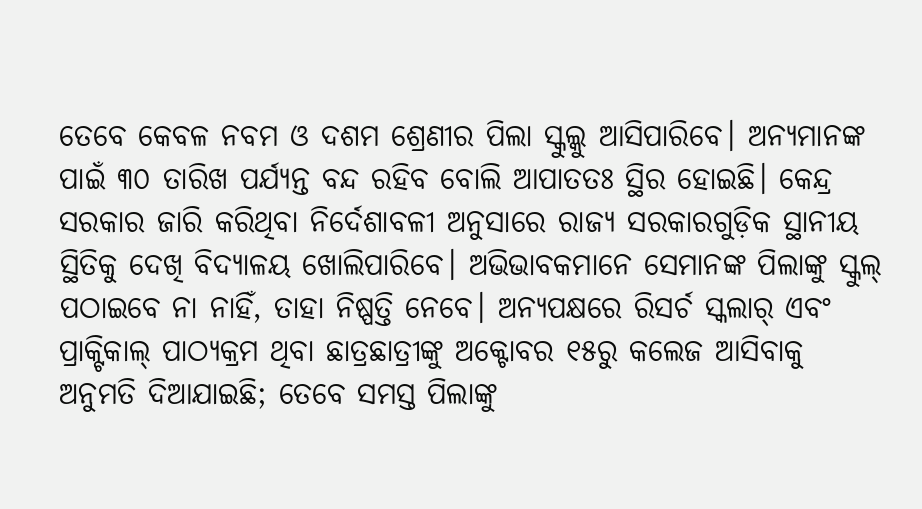ତେବେ କେବଳ ନବମ ଓ ଦଶମ ଶ୍ରେଣୀର ପିଲା ସ୍କୁଲ୍କୁ ଆସିପାରିବେ। ଅନ୍ୟମାନଙ୍କ ପାଇଁ ୩୦ ତାରିଖ ପର୍ଯ୍ୟନ୍ତ ବନ୍ଦ ରହିବ ବୋଲି ଆପାତତଃ ସ୍ଥିର ହୋଇଛି। କେନ୍ଦ୍ର ସରକାର ଜାରି କରିଥିବା ନିର୍ଦେଶାବଳୀ ଅନୁସାରେ ରାଜ୍ୟ ସରକାରଗୁଡ଼ିକ ସ୍ଥାନୀୟ ସ୍ଥିତିକୁ ଦେଖି ବିଦ୍ୟାଳୟ ଖୋଲିପାରିବେ। ଅଭିଭାବକମାନେ ସେମାନଙ୍କ ପିଲାଙ୍କୁ ସ୍କୁଲ୍ ପଠାଇବେ ନା ନାହିଁ, ତାହା ନିଷ୍ପତ୍ତି ନେବେ। ଅନ୍ୟପକ୍ଷରେ ରିସର୍ଚ ସ୍କଲାର୍ ଏବଂ ପ୍ରାକ୍ଟିକାଲ୍ ପାଠ୍ୟକ୍ରମ ଥିବା ଛାତ୍ରଛାତ୍ରୀଙ୍କୁ ଅକ୍ଟୋବର ୧୫ରୁ କଲେଜ ଆସିବାକୁ ଅନୁମତି ଦିଆଯାଇଛି; ତେବେ ସମସ୍ତ ପିଲାଙ୍କୁ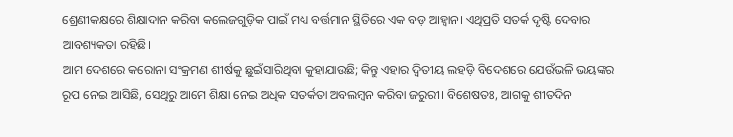ଶ୍ରେଣୀକକ୍ଷରେ ଶିକ୍ଷାଦାନ କରିବା କଲେଜଗୁଡ଼ିକ ପାଇଁ ମଧ୍ୟ ବର୍ତ୍ତମାନ ସ୍ଥିତିରେ ଏକ ବଡ଼ ଆହ୍ବାନ। ଏଥିପ୍ରତି ସତର୍କ ଦୃଷ୍ଟି ଦେବାର ଆବଶ୍ୟକତା ରହିଛି।
ଆମ ଦେଶରେ କରୋନା ସଂକ୍ରମଣ ଶୀର୍ଷକୁ ଛୁଇଁସାରିଥିବା କୁହାଯାଉଛି; କିନ୍ତୁ ଏହାର ଦ୍ବିତୀୟ ଲହଡ଼ି ବିଦେଶରେ ଯେଉଁଭଳି ଭୟଙ୍କର ରୂପ ନେଇ ଆସିଛି, ସେଥିରୁ ଆମେ ଶିକ୍ଷା ନେଇ ଅଧିକ ସତର୍କତା ଅବଲମ୍ବନ କରିବା ଜରୁରୀ। ବିଶେଷତଃ, ଆଗକୁ ଶୀତଦିନ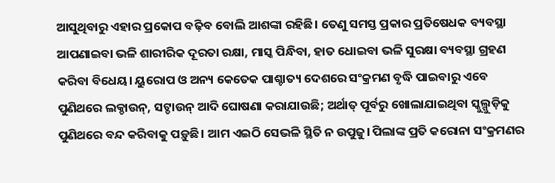ଆସୁଥିବାରୁ ଏହାର ପ୍ରକୋପ ବଢ଼ିବ ବୋଲି ଆଶଙ୍କା ରହିଛି। ତେଣୁ ସମସ୍ତ ପ୍ରକାର ପ୍ରତିଷେଧକ ବ୍ୟବସ୍ଥା ଆପଣାଇବା ଭଳି ଶାରୀରିକ ଦୂରତା ରକ୍ଷା, ମାସ୍କ ପିନ୍ଧିବା, ହାତ ଧୋଇବା ଭଳି ସୁରକ୍ଷା ବ୍ୟବସ୍ଥା ଗ୍ରହଣ କରିବା ବିଧେୟ। ୟୁରୋପ ଓ ଅନ୍ୟ କେତେକ ପାଶ୍ଚାତ୍ୟ ଦେଶରେ ସଂକ୍ରମଣ ବୃଦ୍ଧି ପାଇବାରୁ ଏବେ ପୁଣିଥରେ ଲକ୍ଡାଉନ୍, ସଟ୍ଡାଉନ୍ ଆଦି ଘୋଷଣା କରାଯାଉଛି; ଅର୍ଥାତ୍ ପୂର୍ବରୁ ଖୋଲାଯାଇଥିବା ସ୍କୁଲ୍ଗୁଡ଼ିକୁ ପୁଣିଥରେ ବନ୍ଦ କରିବାକୁ ପଡ଼ୁଛି। ଆମ ଏଇଠି ସେଭଳି ସ୍ଥିତି ନ ଉପୁଜୁ। ପିଲାଙ୍କ ପ୍ରତି କରୋନା ସଂକ୍ରମଣର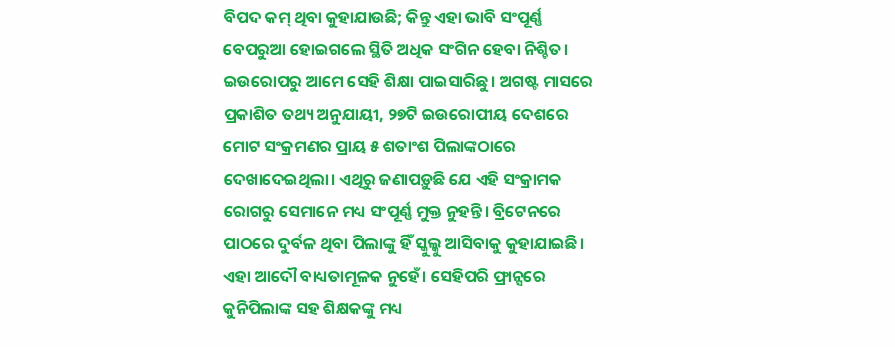ବିପଦ କମ୍ ଥିବା କୁହାଯାଉଛି; କିନ୍ତୁ ଏହା ଭାବି ସଂପୂର୍ଣ୍ଣ ବେପରୁଆ ହୋଇଗଲେ ସ୍ଥିତି ଅଧିକ ସଂଗିନ ହେବା ନିଶ୍ଚିତ। ଇଉରୋପରୁ ଆମେ ସେହି ଶିକ୍ଷା ପାଇସାରିଛୁ। ଅଗଷ୍ଟ ମାସରେ ପ୍ରକାଶିତ ତଥ୍ୟ ଅନୁଯାୟୀ, ୨୭ଟି ଇଉରୋପୀୟ ଦେଶରେ ମୋଟ ସଂକ୍ରମଣର ପ୍ରାୟ ୫ ଶତାଂଶ ପିଲାଙ୍କଠାରେ ଦେଖାଦେଇଥିଲା। ଏଥିରୁ ଜଣାପଡ଼ୁଛି ଯେ ଏହି ସଂକ୍ରାମକ ରୋଗରୁ ସେମାନେ ମଧ୍ୟ ସଂପୂର୍ଣ୍ଣ ମୁକ୍ତ ନୁହନ୍ତି। ବ୍ରିଟେନରେ ପାଠରେ ଦୁର୍ବଳ ଥିବା ପିଲାଙ୍କୁ ହିଁ ସ୍କୁଲ୍କୁ ଆସିବାକୁ କୁହାଯାଇଛି। ଏହା ଆଦୌ ବାଧ୍ୟତାମୂଳକ ନୁହେଁ। ସେହିପରି ଫ୍ରାନ୍ସରେ କୁନିପିଲାଙ୍କ ସହ ଶିକ୍ଷକଙ୍କୁ ମଧ୍ୟ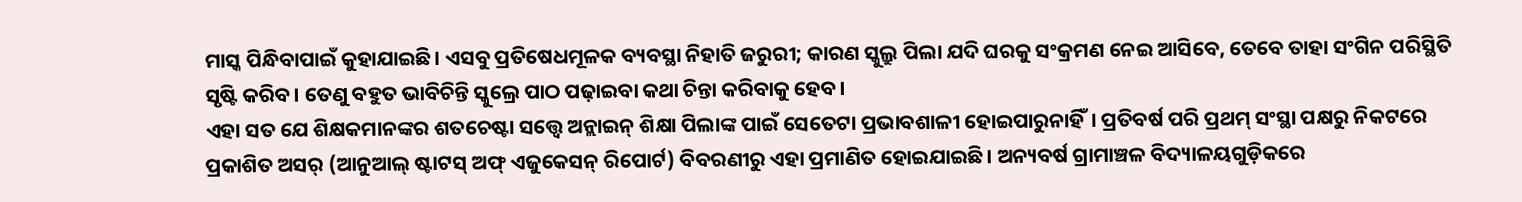ମାସ୍କ ପିନ୍ଧିବାପାଇଁ କୁହାଯାଇଛି। ଏସବୁ ପ୍ରତିଷେଧମୂଳକ ବ୍ୟବସ୍ଥା ନିହାତି ଜରୁରୀ; କାରଣ ସ୍କୁଲ୍ରୁ ପିଲା ଯଦି ଘରକୁ ସଂକ୍ରମଣ ନେଇ ଆସିବେ, ତେବେ ତାହା ସଂଗିନ ପରିସ୍ଥିତି ସୃଷ୍ଟି କରିବ। ତେଣୁ ବହୁତ ଭାବିଚିନ୍ତି ସ୍କୁଲ୍ରେ ପାଠ ପଢ଼ାଇବା କଥା ଚିନ୍ତା କରିବାକୁ ହେବ।
ଏହା ସତ ଯେ ଶିକ୍ଷକମାନଙ୍କର ଶତଚେଷ୍ଟା ସତ୍ତ୍ବେ ଅନ୍ଲାଇନ୍ ଶିକ୍ଷା ପିଲାଙ୍କ ପାଇଁ ସେତେଟା ପ୍ରଭାବଶାଳୀ ହୋଇପାରୁନାହିଁ। ପ୍ରତିବର୍ଷ ପରି ପ୍ରଥମ୍ ସଂସ୍ଥା ପକ୍ଷରୁ ନିକଟରେ ପ୍ରକାଶିତ ଅସର୍ (ଆନୁଆଲ୍ ଷ୍ଟାଟସ୍ ଅଫ୍ ଏଜୁକେସନ୍ ରିପୋର୍ଟ) ବିବରଣୀରୁ ଏହା ପ୍ରମାଣିତ ହୋଇଯାଇଛି। ଅନ୍ୟବର୍ଷ ଗ୍ରାମାଞ୍ଚଳ ବିଦ୍ୟାଳୟଗୁଡ଼ିକରେ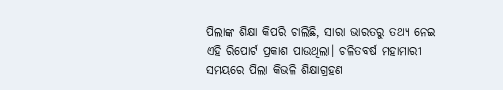ପିଲାଙ୍କ ଶିକ୍ଷା କିପରି ଚାଲିଛି, ସାରା ଭାରତରୁ ତଥ୍ୟ ନେଇ ଏହି ରିପୋର୍ଟ ପ୍ରକାଶ ପାଉଥିଲା। ଚଳିତବର୍ଷ ମହାମାରୀ ସମୟରେ ପିଲା କିଭଳି ଶିକ୍ଷାଗ୍ରହଣ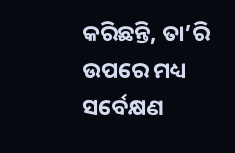କରିଛନ୍ତି, ତା’ରି ଉପରେ ମଧ୍ୟ ସର୍ବେକ୍ଷଣ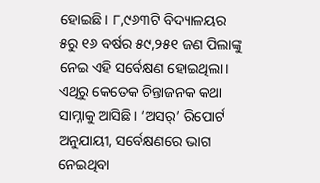ହୋଇଛି। ୮,୯୬୩ଟି ବିଦ୍ୟାଳୟର ୫ରୁ ୧୬ ବର୍ଷର ୫୯,୨୫୧ ଜଣ ପିଲାଙ୍କୁ ନେଇ ଏହି ସର୍ବେକ୍ଷଣ ହୋଇଥିଲା। ଏଥିରୁ କେତେକ ଚିନ୍ତାଜନକ କଥା ସାମ୍ନାକୁ ଆସିଛି। ‘ଅସର୍’ ରିପୋର୍ଟ ଅନୁଯାୟୀ, ସର୍ବେକ୍ଷଣରେ ଭାଗ ନେଇଥିବା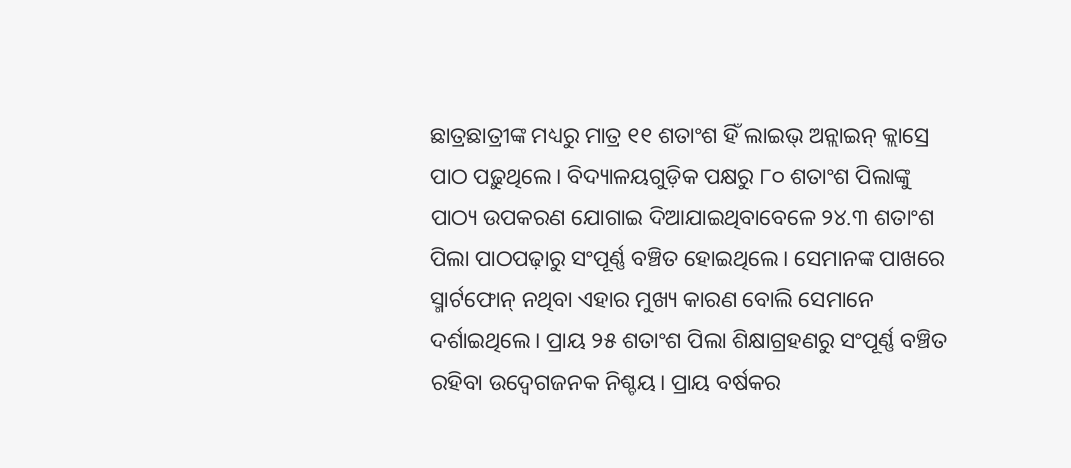ଛାତ୍ରଛାତ୍ରୀଙ୍କ ମଧ୍ୟରୁ ମାତ୍ର ୧୧ ଶତାଂଶ ହିଁ ଲାଇଭ୍ ଅନ୍ଲାଇନ୍ କ୍ଲାସ୍ରେ ପାଠ ପଢ଼ୁଥିଲେ। ବିଦ୍ୟାଳୟଗୁଡ଼ିକ ପକ୍ଷରୁ ୮୦ ଶତାଂଶ ପିଲାଙ୍କୁ ପାଠ୍ୟ ଉପକରଣ ଯୋଗାଇ ଦିଆଯାଇଥିବାବେଳେ ୨୪.୩ ଶତାଂଶ ପିଲା ପାଠପଢ଼ାରୁ ସଂପୂର୍ଣ୍ଣ ବଞ୍ଚିତ ହୋଇଥିଲେ। ସେମାନଙ୍କ ପାଖରେ ସ୍ମାର୍ଟଫୋନ୍ ନଥିବା ଏହାର ମୁଖ୍ୟ କାରଣ ବୋଲି ସେମାନେ ଦର୍ଶାଇଥିଲେ। ପ୍ରାୟ ୨୫ ଶତାଂଶ ପିଲା ଶିକ୍ଷାଗ୍ରହଣରୁ ସଂପୂର୍ଣ୍ଣ ବଞ୍ଚିତ ରହିବା ଉଦ୍ବେଗଜନକ ନିଶ୍ଚୟ। ପ୍ରାୟ ବର୍ଷକର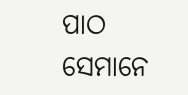ପାଠ ସେମାନେ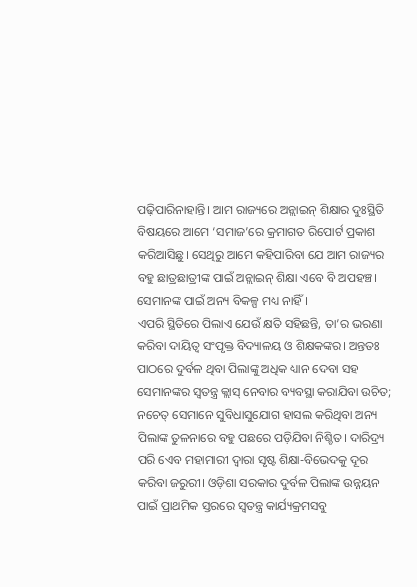ପଢ଼ିପାରିନାହାନ୍ତି। ଆମ ରାଜ୍ୟରେ ଅନ୍ଲାଇନ୍ ଶିକ୍ଷାର ଦୁଃସ୍ଥିତି ବିଷୟରେ ଆମେ ‘ସମାଜ’ରେ କ୍ରମାଗତ ରିପୋର୍ଟ ପ୍ରକାଶ କରିଆସିଛୁ। ସେଥିରୁ ଆମେ କହିପାରିବା ଯେ ଆମ ରାଜ୍ୟର ବହୁ ଛାତ୍ରଛାତ୍ରୀଙ୍କ ପାଇଁ ଅନ୍ଲାଇନ୍ ଶିକ୍ଷା ଏବେ ବି ଅପହଞ୍ଚ। ସେମାନଙ୍କ ପାଇଁ ଅନ୍ୟ ବିକଳ୍ପ ମଧ୍ୟ ନାହିଁ।
ଏପରି ସ୍ଥିତିରେ ପିଲାଏ ଯେଉଁ କ୍ଷତି ସହିଛନ୍ତି, ତା’ର ଭରଣା କରିବା ଦାୟିତ୍ବ ସଂପୃକ୍ତ ବିଦ୍ୟାଳୟ ଓ ଶିକ୍ଷକଙ୍କର। ଅନ୍ତତଃ ପାଠରେ ଦୁର୍ବଳ ଥିବା ପିଲାଙ୍କୁ ଅଧିକ ଧ୍ୟାନ ଦେବା ସହ ସେମାନଙ୍କର ସ୍ବତନ୍ତ୍ର କ୍ଲାସ୍ ନେବାର ବ୍ୟବସ୍ଥା କରାଯିବା ଉଚିତ; ନଚେତ୍ ସେମାନେ ସୁବିଧାସୁଯୋଗ ହାସଲ କରିଥିବା ଅନ୍ୟ ପିଲାଙ୍କ ତୁଳନାରେ ବହୁ ପଛରେ ପଡ଼ିଯିବା ନିଶ୍ଚିତ। ଦାରିଦ୍ର୍ୟ ପରି ଏେବ ମହାମାରୀ ଦ୍ବାରା ସୃଷ୍ଟ ଶିକ୍ଷା-ବିଭେଦକୁ ଦୂର କରିବା ଜରୁରୀ। ଓଡ଼ିଶା ସରକାର ଦୁର୍ବଳ ପିଲାଙ୍କ ଉନ୍ନୟନ ପାଇଁ ପ୍ରାଥମିକ ସ୍ତରରେ ସ୍ବତନ୍ତ୍ର କାର୍ଯ୍ୟକ୍ରମସବୁ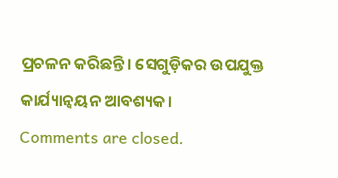ପ୍ରଚଳନ କରିଛନ୍ତି। ସେଗୁଡ଼ିକର ଉପଯୁକ୍ତ କାର୍ଯ୍ୟାନ୍ବୟନ ଆବଶ୍ୟକ।
Comments are closed.